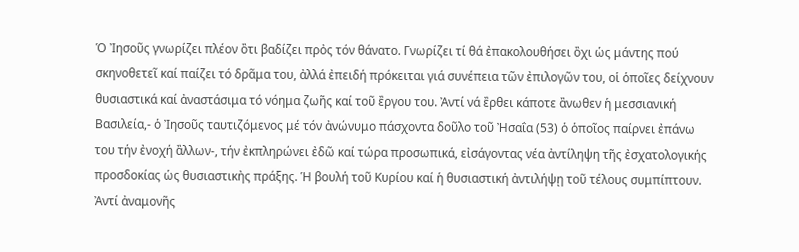Ὁ Ἰησοῦς γνωρίζει πλέον ὂτι βαδίζει πρὀς τόν θάνατο. Γνωρίζει τί θά ἐπακολουθήσει ὂχι ὡς μάντης πού σκηνοθετεῖ καί παίζει τό δρᾶμα του, ἀλλά ἐπειδή πρόκειται γιά συνέπεια τῶν ἐπιλογῶν του, οἱ ὁποῖες δείχνουν θυσιαστικά καί ἀναστάσιμα τό νόημα ζωῆς καί τοῦ ἒργου του. Ἀντί νά ἒρθει κάποτε ἂνωθεν ἡ μεσσιανική Βασιλεία,- ὁ Ἰησοῦς ταυτιζόμενος μέ τόν ἀνώνυμο πάσχοντα δοῦλο τοῦ Ἠσαΐα (53) ὁ ὁποῖος παίρνει ἐπάνω του τήν ἐνοχή ἂλλων-, τήν ἐκπληρώνει ἐδῶ καί τώρα προσωπικά, εἰσάγοντας νέα ἀντίληψη τῆς ἐσχατολογικής προσδοκίας ὡς θυσιαστικἠς πράξης. Ἡ βουλή τοῦ Κυρίου καί ἡ θυσιαστική ἀντιλήψῃ τοῦ τέλους συμπίπτουν. Ἀντί ἀναμονῆς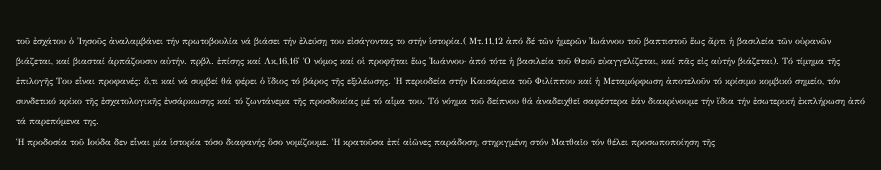τοῦ ἐσχάτου ὁ Ἰησοῦς ἀναλαμβάνει τήν πρωτοβουλία νά βιάσει τήν ἐλεύσῃ του εἰσάγοντας το στήν ἱστορία.( Μτ.11,12 ἀπό δέ τῶν ἡμερῶν ᾿Ιωάννου τοῦ βαπτιστοῦ ἕως ἄρτι ἡ βασιλεία τῶν οὐρανῶν βιάζεται, καί βιασταί ἁρπάζουσιν αὐτήν. πρβλ. ἐπίσης καί Λκ,16,16῾ Ὁ νόμος καί οἱ προφῆται ἕως ᾿Ιωάννου· ἀπό τότε ἡ βασιλεία τοῦ Θεοῦ εὐαγγελίζεται, καί πᾶς εἰς αὐτήν βιάζεται). Τό τίμημα τῆς ἐπιλογῆς Του εἷναι προφανές: ὅ,τι καί νά συμβεί θά φέρει ὁ ἴδιος τό βάρος τῆς εξιλέωσης. Ἡ περιοδεία στήν Καισάρεια τοῦ Φιλίππου καί ἡ Μεταμόρφωση ἀποτελοῦν τό κρίσιμο κομβικό σημείο, τόν συνδετικό κρίκο τῆς ἐσχατολογικῆς ἐνσάρκωσης καί τό ζωντάνεμα τῆς προσδοκίας μέ τό αἷμα του. Τό νόημα τοῦ δείπνου θά ἀναδειχθεῖ σαφέστερα ἐάν διακρίνουμε τήν ἴδια τήν ἐσωτερική ἐκπλήρωση ἀπό τά παρεπόμενα της.
Ἡ προδοσία τοῦ Ιούδα δεν εἷναι μία ἱστορία τόσο διαφανής ὃσο νομίζουμε. Ἡ κρατοῦσα ἐπί αἰῶνες παράδοση, στηριγμένη στόν Ματθαῖο τόν θέλει προσωποποίηση τῆς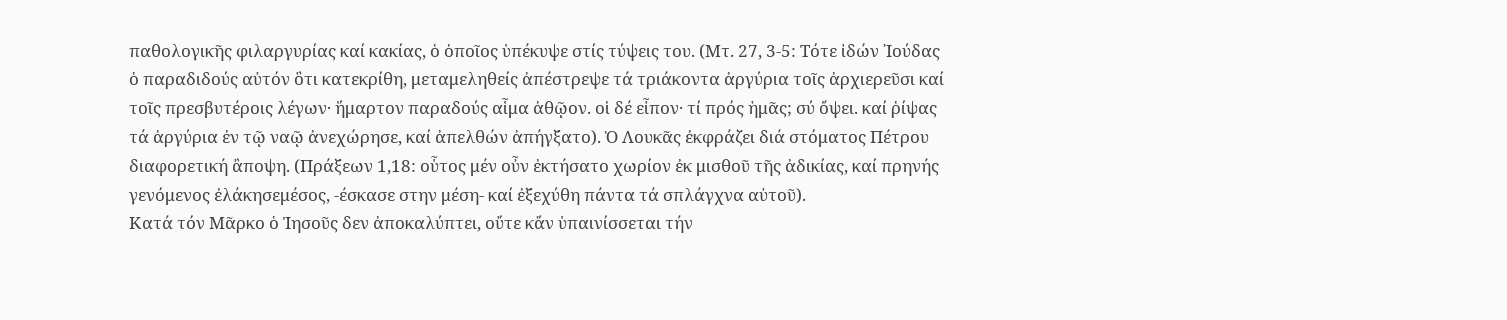παθολογικῆς φιλαργυρίας καί κακίας, ὁ ὁποῖος ὑπέκυψε στίς τύψεις του. (Μτ. 27, 3-5: Τότε ἰδών ᾿Ιούδας ὁ παραδιδούς αὐτόν ὃτι κατεκρίθη, μεταμεληθείς ἀπέστρεψε τά τριάκοντα ἀργύρια τοῖς ἀρχιερεῦσι καί τοῖς πρεσβυτέροις λέγων· ἥμαρτον παραδούς αἷμα ἀθῷον. οἱ δέ εἶπον· τί πρός ἡμᾶς; σύ ὄψει. καί ῥίψας τά ἀργύρια ἐν τῷ ναῷ ἀνεχώρησε, καί ἀπελθών ἀπήγξατο). Ὁ Λουκᾶς ἐκφράζει διά στόματος Πέτρου διαφορετική ἂποψη. (Πράξεων 1,18: οὗτος μέν οὖν ἐκτήσατο χωρίον ἐκ μισθοῦ τῆς ἀδικίας, καί πρηνής γενόμενος ἐλάκησεμέσος, -έσκασε στην μέση- καί ἐξεχύθη πάντα τά σπλάγχνα αὐτοῦ).
Κατά τόν Μᾶρκο ὁ Ἰησοῦς δεν ἀποκαλύπτει, οὔτε κἄν ὑπαινίσσεται τήν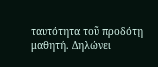ταυτότητα τοῦ προδότῃ μαθητή. Δηλώνει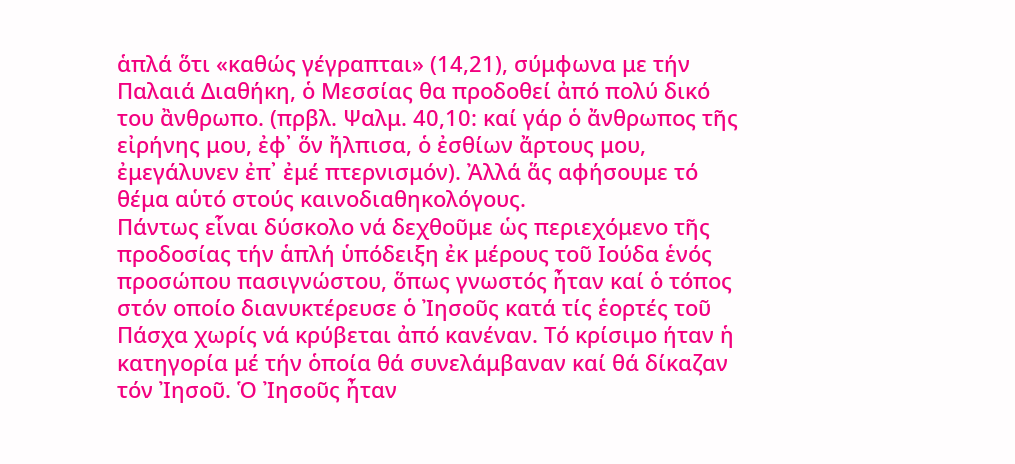ἁπλά ὅτι «καθώς γέγραπται» (14,21), σύμφωνα με τήν Παλαιά Διαθήκη, ὁ Μεσσίας θα προδοθεί ἀπό πολύ δικό του ἂνθρωπο. (πρβλ. Ψαλμ. 40,10: καί γάρ ὁ ἄνθρωπος τῆς εἰρήνης μου, ἐφ᾿ ὅν ἤλπισα, ὁ ἐσθίων ἄρτους μου, ἐμεγάλυνεν ἐπ᾿ ἐμέ πτερνισμόν). Ἀλλά ἅς αφήσουμε τό θέμα αὑτό στούς καινοδιαθηκολόγους.
Πάντως εἷναι δύσκολο νά δεχθοῦμε ὡς περιεχόμενο τῆς προδοσίας τήν ἁπλή ὑπόδειξη ἐκ μέρους τοῦ Ιούδα ἑνός προσώπου πασιγνώστου, ὅπως γνωστός ἦταν καί ὁ τόπος στόν οποίο διανυκτέρευσε ὁ Ἰησοῦς κατά τίς ἑορτές τοῦ Πάσχα χωρίς νά κρύβεται ἀπό κανέναν. Τό κρίσιμο ήταν ἡ κατηγορία μέ τήν ὁποία θά συνελάμβαναν καί θά δίκαζαν τόν Ἰησοῦ. Ὁ Ἰησοῦς ἦταν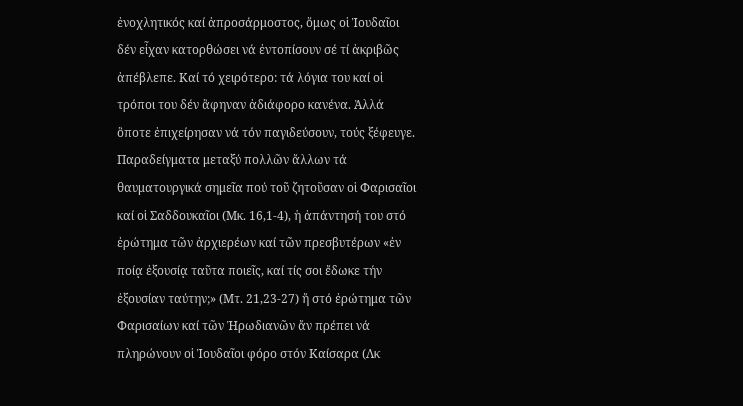ἐνοχλητικός καί ἀπροσάρμοστος, ὅμως οἱ Ἰουδαῖοι δέν εἶχαν κατορθώσει νά ἐντοπίσουν σέ τί ἀκριβῶς ἀπέβλεπε. Καί τό χειρότερο: τά λόγια του καί οἱ τρόποι του δέν ἂφηναν ἀδιάφορο κανένα. Ἀλλά ὃποτε ἐπιχείρησαν νά τόν παγιδεύσουν, τούς ξέφευγε. Παραδείγματα μεταξύ πολλῶν ἄλλων τά θαυματουργικά σημεῖα πού τοῦ ζητοῦσαν οἱ Φαρισαῖοι καί οἱ Σαδδουκαῖοι (Μκ. 16,1-4), ἡ ἀπάντησή του στό ἐρώτημα τῶν ἀρχιερέων καί τῶν πρεσβυτέρων «ἐν ποίᾳ ἐξουσίᾳ ταῦτα ποιεῖς, καί τίς σοι ἔδωκε τήν ἐξουσίαν ταύτην;» (Μτ. 21,23-27) ἤ στό ἐρώτημα τῶν Φαρισαίων καί τῶν Ἠρωδιανῶν ἄν πρέπει νά πληρώνουν οἱ Ἰουδαῖοι φόρο στόν Καίσαρα (Λκ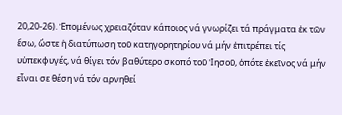20,20-26). Ἑπομένως χρειαζόταν κάποιος νά γνωρίζει τά πράγματα ἐκ τῶν ἔσω, ὥστε ἡ διατύπωση τοῦ κατηγορητηρίου νά μήν ἐπιτρέπει τίς υὑπεκφυγές, νά θίγει τόν βαθύτερο σκοπό τοῦ Ἰησοῦ, ὁπότε ἐκεῖνος νά μήν εἷναι σε θέση νά τόν αρνηθεί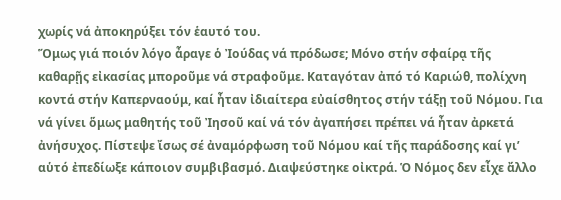χωρίς νά ἀποκηρύξει τόν ἑαυτό του.
Ὅμως γιά ποιόν λόγο ἆραγε ὁ Ἰούδας νά πρόδωσε; Μόνο στήν σφαίρᾳ τῆς καθαρῇς εἰκασίας μποροῦμε νά στραφοῦμε. Καταγόταν ἀπό τό Καριώθ, πολίχνη κοντά στήν Καπερναούμ, καί ἦταν ἰδιαίτερα εὐαίσθητος στήν τάξῃ τοῦ Νόμου. Για νά γίνει ὅμως μαθητής τοῦ Ἰησοῦ καί νά τόν ἀγαπήσει πρέπει νά ἦταν ἀρκετά ἀνήσυχος. Πίστεψε ἴσως σέ ἀναμόρφωση τοῦ Νόμου καί τῆς παράδοσης καί γι’ αὑτό ἐπεδίωξε κάποιον συμβιβασμό. Διαψεύστηκε οἰκτρά. Ὁ Νόμος δεν εἶχε ἄλλο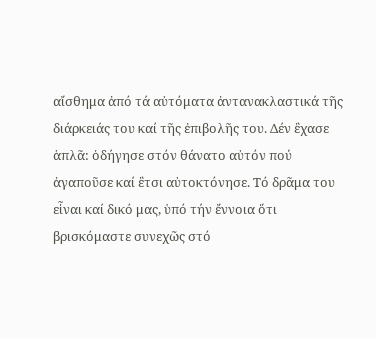αἴσθημα ἀπό τά αὐτόματα ἀντανακλαστικά τῆς διάρκειάς του καί τῆς ἐπιβολῆς του. Δέν ἒχασε ἁπλᾶ: ὁδήγησε στόν θάνατο αὐτόν πού ἀγαποῦσε καί ἒτσι αὐτοκτόνησε. Τό δρᾶμα του εἷναι καί δικό μας, ὑπό τήν ἔννοια ὅτι βρισκόμαστε συνεχῶς στό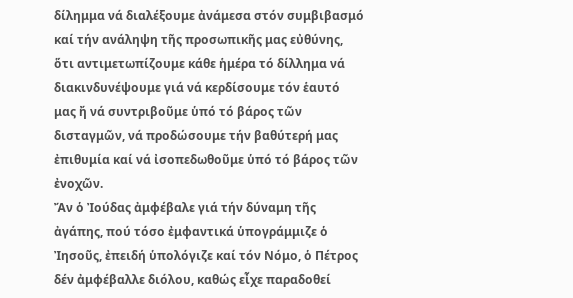δίλημμα νά διαλέξουμε ἀνάμεσα στόν συμβιβασμό καί τήν ανάληψη τῆς προσωπικῆς μας εὐθύνης, ὅτι αντιμετωπίζουμε κάθε ἡμέρα τό δίλλημα νά διακινδυνέψουμε γιά νά κερδίσουμε τόν ἑαυτό μας ἤ νά συντριβοῦμε ὑπό τό βάρος τῶν δισταγμῶν, νά προδώσουμε τήν βαθύτερή μας ἐπιθυμία καί νά ἰσοπεδωθοῦμε ὑπό τό βάρος τῶν ἐνοχῶν.
Ἄν ὁ Ἰούδας ἀμφέβαλε γιά τήν δύναμη τῆς ἀγάπης, πού τόσο ἐμφαντικά ὑπογράμμιζε ὁ Ἰησοῦς, ἐπειδή ὑπολόγιζε καί τόν Νόμο, ὁ Πέτρος δέν ἀμφέβαλλε διόλου, καθώς εἶχε παραδοθεί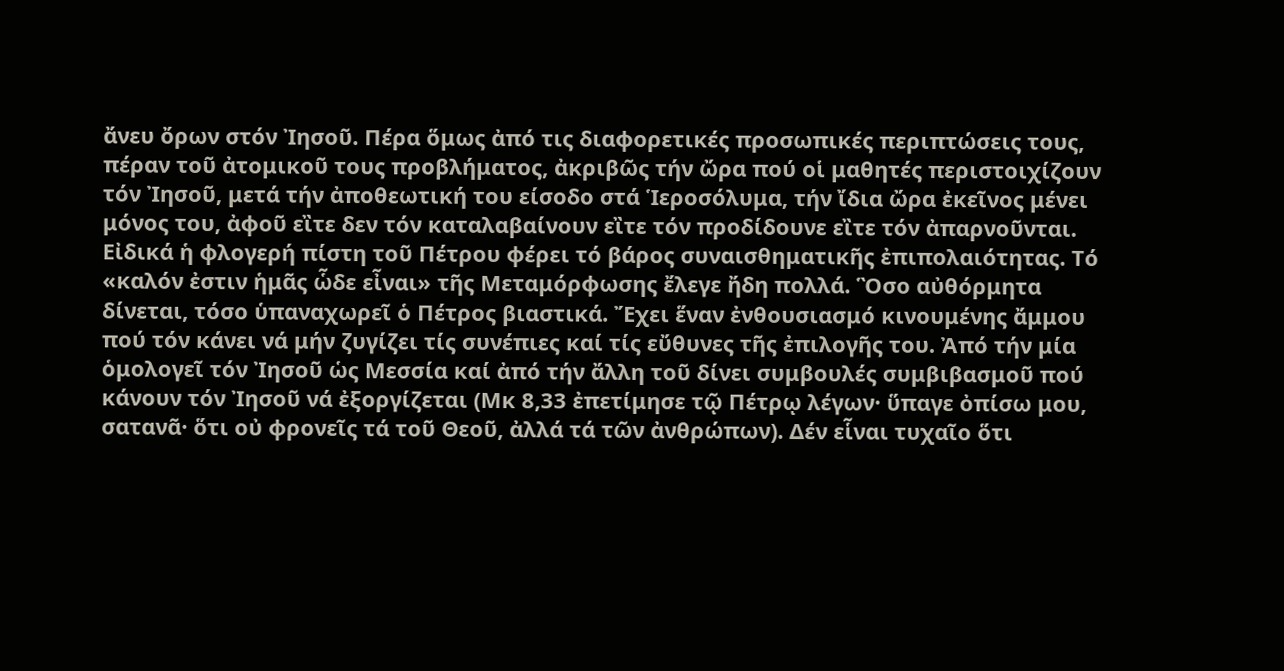ἄνευ ὄρων στόν Ἰησοῦ. Πέρα ὅμως ἀπό τις διαφορετικές προσωπικές περιπτώσεις τους, πέραν τοῦ ἀτομικοῦ τους προβλήματος, ἀκριβῶς τήν ὤρα πού οἱ μαθητές περιστοιχίζουν τόν Ἰησοῦ, μετά τήν ἀποθεωτική του είσοδο στά Ἱεροσόλυμα, τήν ἴδια ὤρα ἐκεῖνος μένει μόνος του, ἀφοῦ εἲτε δεν τόν καταλαβαίνουν εἲτε τόν προδίδουνε εἲτε τόν ἀπαρνοῦνται. Εἰδικά ἡ φλογερή πίστη τοῦ Πέτρου φέρει τό βάρος συναισθηματικῆς ἐπιπολαιότητας. Τό «καλόν ἐστιν ἡμᾶς ὧδε εἶναι» τῆς Μεταμόρφωσης ἔλεγε ἤδη πολλά. Ὃσο αὐθόρμητα δίνεται, τόσο ὑπαναχωρεῖ ὁ Πέτρος βιαστικά. Ἔχει ἕναν ἐνθουσιασμό κινουμένης ἄμμου πού τόν κάνει νά μήν ζυγίζει τίς συνέπιες καί τίς εὔθυνες τῆς ἐπιλογῆς του. Ἀπό τήν μία ὁμολογεῖ τόν Ἰησοῦ ὡς Μεσσία καί ἀπό τήν ἄλλη τοῦ δίνει συμβουλές συμβιβασμοῦ πού κάνουν τόν Ἰησοῦ νά ἐξοργίζεται (Μκ 8,33 ἐπετίμησε τῷ Πέτρῳ λέγων· ὕπαγε ὀπίσω μου, σατανᾶ· ὅτι οὐ φρονεῖς τά τοῦ Θεοῦ, ἀλλά τά τῶν ἀνθρώπων). Δέν εἷναι τυχαῖο ὅτι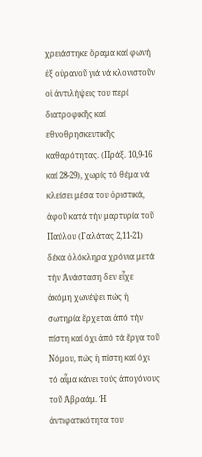χρειάστηκε ὅραμα καί φωνή ἐξ οὐρανοῦ γιά νά κλονιστοῦν οἱ ἀντιλήψεις του περί διατροφικῆς καί εθνοθρησκευτικῆς καθαρότητας. (Πράξ. 10,9-16 καί 28-29), χωρίς τό θέμα νά κλείσει μέσα του ὁριστικά, ἀφοῦ κατά τήν μαρτυρία τοῦ Παύλου (Γαλάτας 2,11-21) δέκα ὁλόκληρα χρόνια μετά τήν Ἀνάσταση δεν εἶχε ἀκόμη χωνέψει πώς ἡ σωτηρία ἔρχεται ἀπό τήν πίστη καί όχι ἀπό τά ἔργα τοῦ Νόμου, πώς ἡ πίστη καί όχι τό αἷμα κάνει τούς ἀπογόνους τοῦ Ἀβραάμ. Ἡ ἀντιφατικότητα του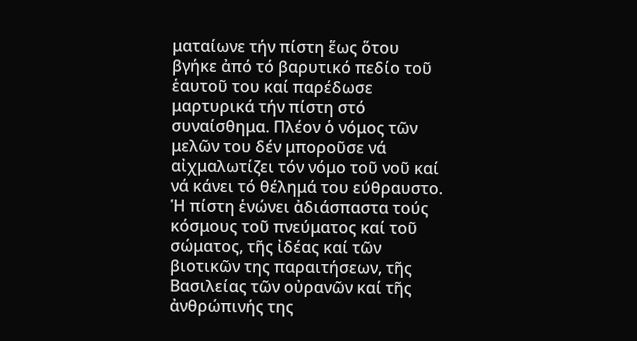ματαίωνε τήν πίστη ἕως ὅτου βγήκε ἀπό τό βαρυτικό πεδίο τοῦ ἑαυτοῦ του καί παρέδωσε μαρτυρικά τήν πίστη στό συναίσθημα. Πλέον ὁ νόμος τῶν μελῶν του δέν μποροῦσε νά αἰχμαλωτίζει τόν νόμο τοῦ νοῦ καί νά κάνει τό θέλημά του εύθραυστο. Ἡ πίστη ἑνώνει ἀδιάσπαστα τούς κόσμους τοῦ πνεύματος καί τοῦ σώματος, τῆς ἰδέας καί τῶν βιοτικῶν της παραιτήσεων, τῆς Βασιλείας τῶν οὐρανῶν καί τῆς ἀνθρώπινής της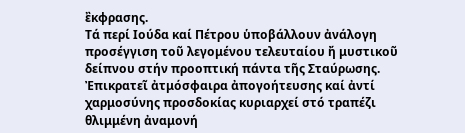ἒκφρασης.
Τά περί Ιούδα καί Πέτρου ὑποβάλλουν ἀνάλογη προσέγγιση τοῦ λεγομένου τελευταίου ἤ μυστικοῦ δείπνου στήν προοπτική πάντα τῆς Σταύρωσης. Ἐπικρατεῖ ἀτμόσφαιρα ἀπογοήτευσης καί ἀντί χαρμοσύνης προσδοκίας κυριαρχεί στό τραπέζι θλιμμένη ἀναμονή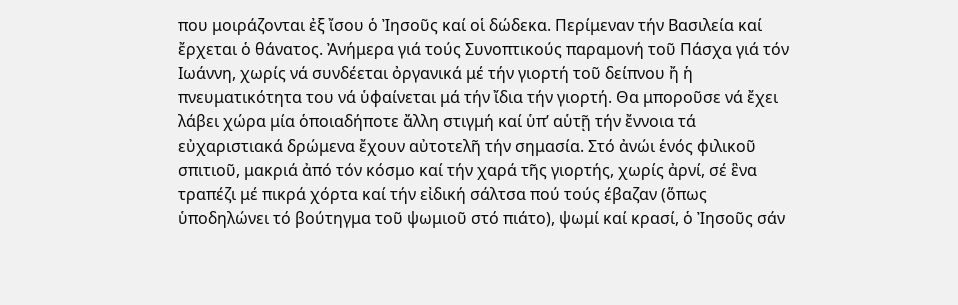που μοιράζονται ἐξ ἴσου ὁ Ἰησοῦς καί οἱ δώδεκα. Περίμεναν τήν Βασιλεία καί ἔρχεται ὁ θάνατος. Ἀνήμερα γιά τούς Συνοπτικούς παραμονή τοῦ Πάσχα γιά τόν Ιωάννη, χωρίς νά συνδέεται ὀργανικά μέ τήν γιορτή τοῦ δείπνου ἤ ἡ πνευματικότητα του νά ὑφαίνεται μά τήν ἴδια τήν γιορτή. Θα μποροῦσε νά ἔχει λάβει χώρα μία ὁποιαδήποτε ἄλλη στιγμή καί ὑπ’ αὑτῇ τήν ἔννοια τά εὐχαριστιακά δρώμενα ἔχουν αὐτοτελῆ τήν σημασία. Στό ἀνώι ἑνός φιλικοῦ σπιτιοῦ, μακριά ἀπό τόν κόσμο καί τήν χαρά τῆς γιορτής, χωρίς ἀρνί, σέ ἓνα τραπέζι μέ πικρά χόρτα καί τήν εἰδική σάλτσα πού τούς έβαζαν (ὅπως ὑποδηλώνει τό βούτηγμα τοῦ ψωμιοῦ στό πιάτο), ψωμί καί κρασί, ὁ Ἰησοῦς σάν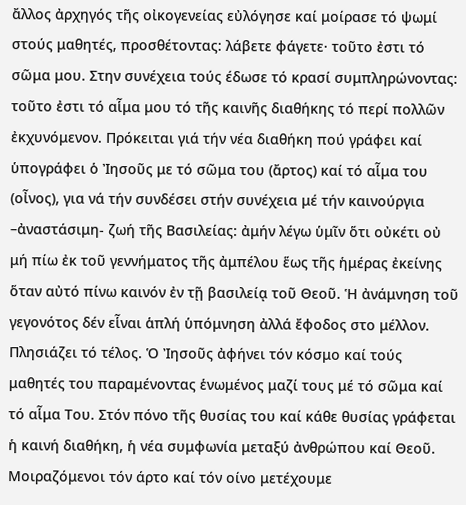ἄλλος ἀρχηγός τῆς οἰκογενείας εὐλόγησε καί μοίρασε τό ψωμί στούς μαθητές, προσθέτοντας: λάβετε φάγετε· τοῦτο ἐστι τό σῶμα μου. Στην συνέχεια τούς έδωσε τό κρασί συμπληρώνοντας: τοῦτο ἐστι τό αἷμα μου τό τῆς καινῆς διαθήκης τό περί πολλῶν ἐκχυνόμενον. Πρόκειται γιά τήν νέα διαθήκη πού γράφει καί ὑπογράφει ὁ Ἰησοῦς με τό σῶμα του (ἄρτος) καί τό αἷμα του (οἶνος), για νά τήν συνδέσει στήν συνέχεια μέ τήν καινούργια –ἀναστάσιμη- ζωή τῆς Βασιλείας: ἀμήν λέγω ὑμῖν ὅτι οὐκέτι οὐ μή πίω ἐκ τοῦ γεννήματος τῆς ἀμπέλου ἕως τῆς ἡμέρας ἐκείνης ὅταν αὐτό πίνω καινόν ἐν τῇ βασιλείᾳ τοῦ Θεοῦ. Ἡ ἀνάμνηση τοῦ γεγονότος δέν εἷναι ἁπλή ὑπόμνηση ἀλλά ἔφοδος στο μέλλον.
Πλησιάζει τό τέλος. Ὁ Ἰησοῦς ἀφήνει τόν κόσμο καί τούς μαθητές του παραμένοντας ἑνωμένος μαζί τους μέ τό σῶμα καί τό αἷμα Του. Στόν πόνο τῆς θυσίας του καί κάθε θυσίας γράφεται ἡ καινή διαθήκη, ἡ νέα συμφωνία μεταξύ ἀνθρώπου καί Θεοῦ. Μοιραζόμενοι τόν άρτο καί τόν οίνο μετέχουμε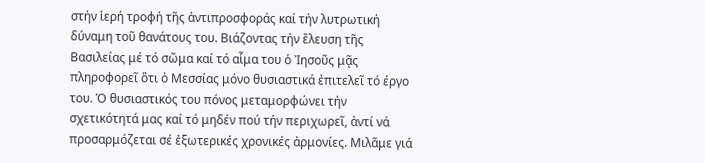στήν ἱερή τροφή τῆς ἀντιπροσφοράς καί τήν λυτρωτική δύναμη τοῦ θανάτους του. Βιάζοντας τήν ἒλευση τῆς Βασιλείας μέ τό σῶμα καί τό αἷμα του ὁ Ἰησοῦς μᾷς πληροφορεῖ ὅτι ὁ Μεσσίας μόνο θυσιαστικά ἐπιτελεῖ τό έργο του. Ὁ θυσιαστικός του πόνος μεταμορφώνει τήν σχετικότητά μας καί τό μηδέν πού τήν περιχωρεῖ, ἀντί νά προσαρμόζεται σέ ἐξωτερικές χρονικές ἀρμονίες. Μιλᾶμε γιά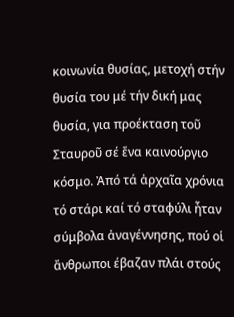κοινωνία θυσίας, μετοχή στήν θυσία του μέ τήν δική μας θυσία, για προέκταση τοῦ Σταυροῦ σέ ἔνα καινούργιο κόσμο. Ἀπό τά ἀρχαῖα χρόνια τό στάρι καί τό σταφύλι ἦταν σύμβολα ἀναγέννησης, πού οἱ ἄνθρωποι έβαζαν πλάι στούς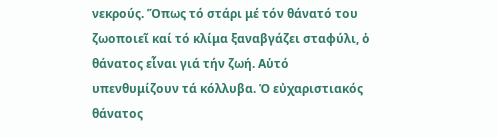νεκρούς. Ὅπως τό στάρι μέ τόν θάνατό του ζωοποιεῖ καί τό κλίμα ξαναβγάζει σταφύλι, ὁ θάνατος εἷναι γιά τήν ζωή. Αὑτό υπενθυμίζουν τά κόλλυβα. Ὁ εὐχαριστιακός θάνατος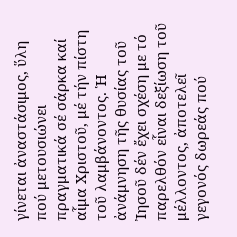γίνεται ἀναστάσιμος, ὕλη πού μετουσιώνει πραγματικά σέ σάρκα καί αἷμα Χριστοῦ, μέ τήν πίστη τοῦ λαμβάνοντος. Ἡ ἀνάμνηση τῆς θυσίας τοῦ Ἰησοῦ δέν ἔχει σχέση με τό παρελθόν εἷναι δεξίωση τοῦ μέλλοντος, ἀποτελεῖ γεγονός δωρεάς πού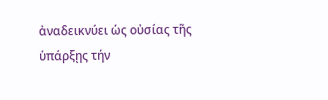ἀναδεικνύει ὡς οὐσίας τῆς ὑπάρξῃς τήν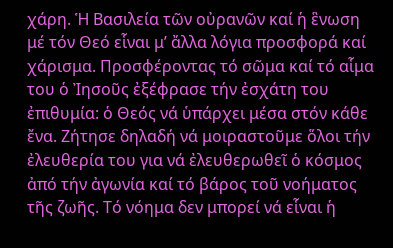χάρη. Ἡ Βασιλεία τῶν οὐρανῶν καί ἡ ἓνωση μέ τόν Θεό εἷναι μ’ ἄλλα λόγια προσφορά καί χάρισμα. Προσφέροντας τό σῶμα καί τό αἷμα του ὁ Ἰησοῦς ἐξέφρασε τήν ἐσχάτη του ἐπιθυμία: ὁ Θεός νά ὑπάρχει μέσα στόν κάθε ἔνα. Ζήτησε δηλαδή νά μοιραστοῦμε ὅλοι τήν ἐλευθερία του για νά ἐλευθερωθεῖ ὁ κόσμος ἀπό τήν ἀγωνία καί τό βάρος τοῦ νοήματος τῆς ζωῆς. Τό νόημα δεν μπορεί νά εἷναι ἡ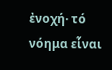ἐνοχή· τό νόημα εἷναι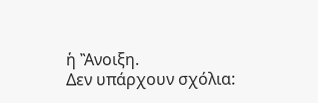ἡ Ἂνοιξη.
Δεν υπάρχουν σχόλια: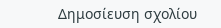Δημοσίευση σχολίου